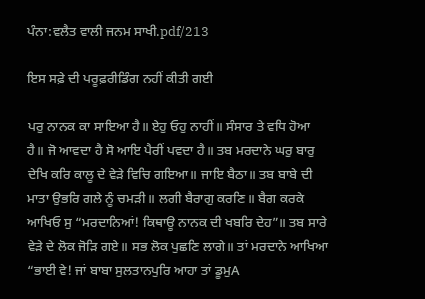ਪੰਨਾ:ਵਲੈਤ ਵਾਲੀ ਜਨਮ ਸਾਖੀ.pdf/213

ਇਸ ਸਫ਼ੇ ਦੀ ਪਰੂਫ਼ਰੀਡਿੰਗ ਨਹੀਂ ਕੀਤੀ ਗਈ

ਪਰੁ ਨਾਨਕ ਕਾ ਸਾਇਆ ਹੈ॥ ਏਹੁ ਓਹੁ ਨਾਹੀਂ॥ ਸੰਸਾਰ ਤੇ ਵਧਿ ਹੋਆ ਹੈ॥ ਜੋ ਆਵਦਾ ਹੈ ਸੋ ਆਇ ਪੈਰੀਂ ਪਵਦਾ ਹੈ॥ ਤਬ ਮਰਦਾਨੇ ਘਰੁ ਬਾਰੁ ਦੇਖਿ ਕਰਿ ਕਾਲੂ ਦੇ ਵੇੜੇ ਵਿਚਿ ਗਇਆ॥ ਜਾਇ ਬੈਠਾ॥ ਤਬ ਬਾਬੇ ਦੀ ਮਾਤਾ ਉਭਰਿ ਗਲੇ ਨੂੰ ਚਮੜੀ॥ ਲਗੀ ਬੈਰਾਗੁ ਕਰਣਿ॥ ਬੈਗ ਕਰਕੇ ਆਖਿਓ ਸੁ “ਮਰਦਾਨਿਆਂ! ਕਿਥਾਊ ਨਾਨਕ ਦੀ ਖਬਰਿ ਦੇਹ”॥ ਤਬ ਸਾਰੇ ਵੇੜੇ ਦੇ ਲੋਕ ਜੋੜਿ ਗਏ॥ ਸਭ ਲੋਕ ਪੁਛਣਿ ਲਾਗੇ॥ ਤਾਂ ਮਰਦਾਨੇ ਆਖਿਆ “ਭਾਈ ਵੇ! ਜਾਂ ਬਾਬਾ ਸੁਲਤਾਨਪੁਰਿ ਆਹਾ ਤਾਂ ਡੂਮੁA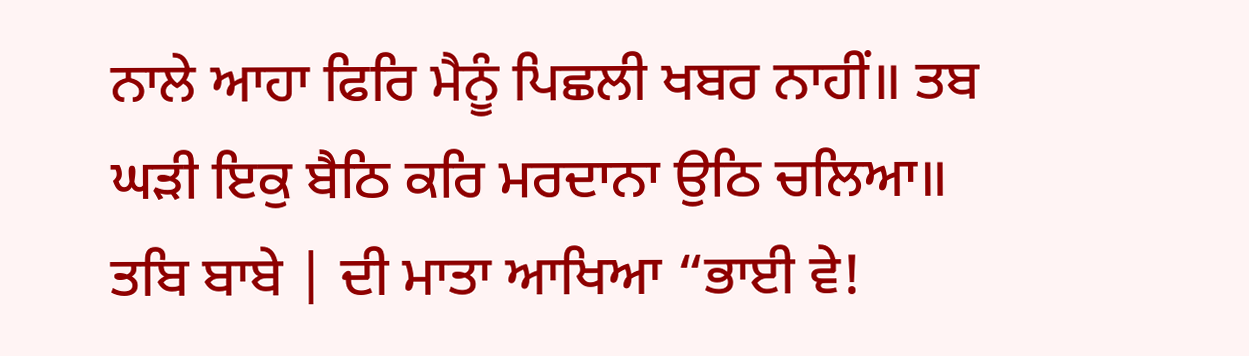ਨਾਲੇ ਆਹਾ ਫਿਰਿ ਮੈਨੂੰ ਪਿਛਲੀ ਖਬਰ ਨਾਹੀਂ॥ ਤਬ ਘੜੀ ਇਕੁ ਬੈਠਿ ਕਰਿ ਮਰਦਾਨਾ ਉਠਿ ਚਲਿਆ॥ ਤਬਿ ਬਾਬੇ | ਦੀ ਮਾਤਾ ਆਖਿਆ “ਭਾਈ ਵੇ!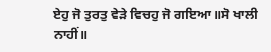ਏਹੁ ਜੋ ਤੁਰਤੁ ਵੇੜੇ ਵਿਚਹੁ ਜੋ ਗਇਆ॥ਸੋ ਖਾਲੀ ਨਾਹੀਂ॥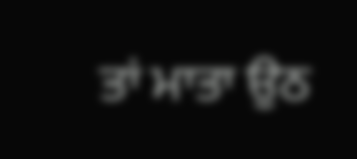ਤਾਂ ਮਾਤਾ ਉਠ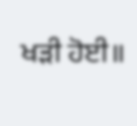ਖੜੀ ਹੋਈ॥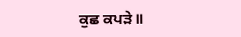ਕੁਛ ਕਪੜੇ॥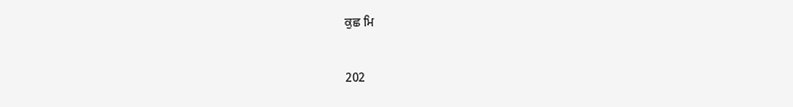ਕੁਛ ਮਿ

202